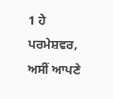1 ਹੇ ਪਰਮੇਸ਼ਵਰ, ਅਸੀਂ ਆਪਣੇ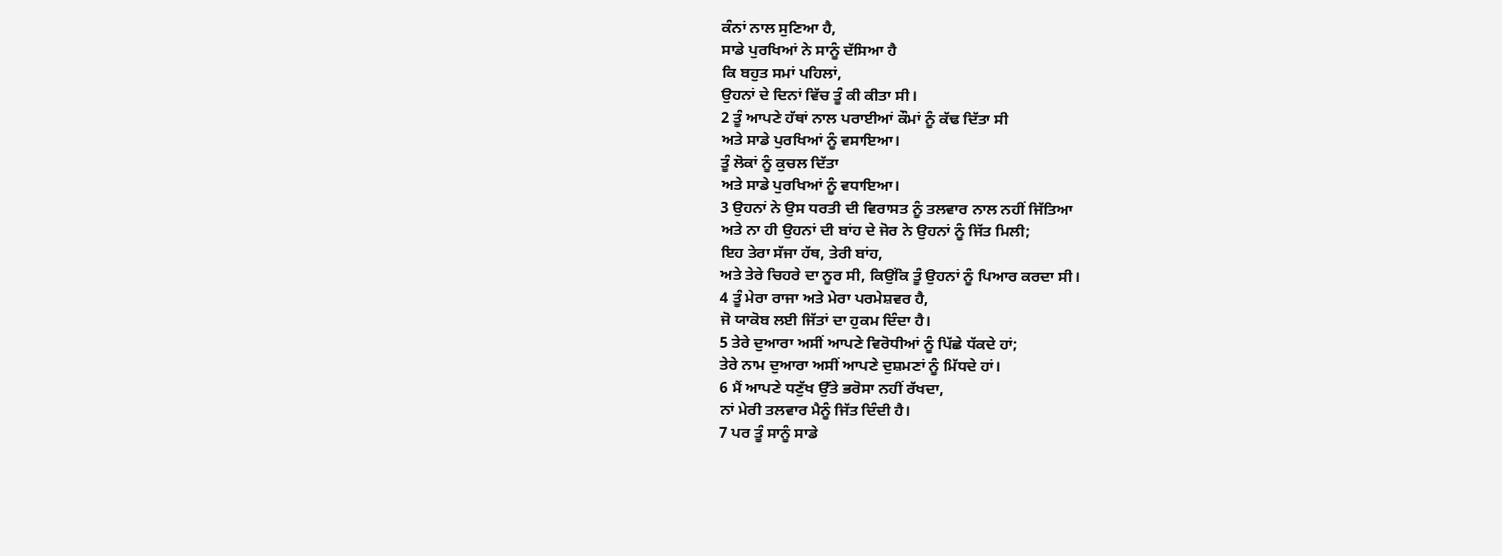ਕੰਨਾਂ ਨਾਲ ਸੁਣਿਆ ਹੈ,
ਸਾਡੇ ਪੁਰਖਿਆਂ ਨੇ ਸਾਨੂੰ ਦੱਸਿਆ ਹੈ
ਕਿ ਬਹੁਤ ਸਮਾਂ ਪਹਿਲਾਂ,
ਉਹਨਾਂ ਦੇ ਦਿਨਾਂ ਵਿੱਚ ਤੂੰ ਕੀ ਕੀਤਾ ਸੀ।
2 ਤੂੰ ਆਪਣੇ ਹੱਥਾਂ ਨਾਲ ਪਰਾਈਆਂ ਕੌਮਾਂ ਨੂੰ ਕੱਢ ਦਿੱਤਾ ਸੀ
ਅਤੇ ਸਾਡੇ ਪੁਰਖਿਆਂ ਨੂੰ ਵਸਾਇਆ।
ਤੂੰ ਲੋਕਾਂ ਨੂੰ ਕੁਚਲ ਦਿੱਤਾ
ਅਤੇ ਸਾਡੇ ਪੁਰਖਿਆਂ ਨੂੰ ਵਧਾਇਆ।
3 ਉਹਨਾਂ ਨੇ ਉਸ ਧਰਤੀ ਦੀ ਵਿਰਾਸਤ ਨੂੰ ਤਲਵਾਰ ਨਾਲ ਨਹੀਂ ਜਿੱਤਿਆ
ਅਤੇ ਨਾ ਹੀ ਉਹਨਾਂ ਦੀ ਬਾਂਹ ਦੇ ਜੋਰ ਨੇ ਉਹਨਾਂ ਨੂੰ ਜਿੱਤ ਮਿਲੀ;
ਇਹ ਤੇਰਾ ਸੱਜਾ ਹੱਥ, ਤੇਰੀ ਬਾਂਹ,
ਅਤੇ ਤੇਰੇ ਚਿਹਰੇ ਦਾ ਨੂਰ ਸੀ, ਕਿਉਂਕਿ ਤੂੰ ਉਹਨਾਂ ਨੂੰ ਪਿਆਰ ਕਰਦਾ ਸੀ।
4 ਤੂੰ ਮੇਰਾ ਰਾਜਾ ਅਤੇ ਮੇਰਾ ਪਰਮੇਸ਼ਵਰ ਹੈ,
ਜੋ ਯਾਕੋਬ ਲਈ ਜਿੱਤਾਂ ਦਾ ਹੁਕਮ ਦਿੰਦਾ ਹੈ।
5 ਤੇਰੇ ਦੁਆਰਾ ਅਸੀਂ ਆਪਣੇ ਵਿਰੋਧੀਆਂ ਨੂੰ ਪਿੱਛੇ ਧੱਕਦੇ ਹਾਂ;
ਤੇਰੇ ਨਾਮ ਦੁਆਰਾ ਅਸੀਂ ਆਪਣੇ ਦੁਸ਼ਮਣਾਂ ਨੂੰ ਮਿੱਧਦੇ ਹਾਂ।
6 ਮੈਂ ਆਪਣੇ ਧਣੁੱਖ ਉੱਤੇ ਭਰੋਸਾ ਨਹੀਂ ਰੱਖਦਾ,
ਨਾਂ ਮੇਰੀ ਤਲਵਾਰ ਮੈਨੂੰ ਜਿੱਤ ਦਿੰਦੀ ਹੈ।
7 ਪਰ ਤੂੰ ਸਾਨੂੰ ਸਾਡੇ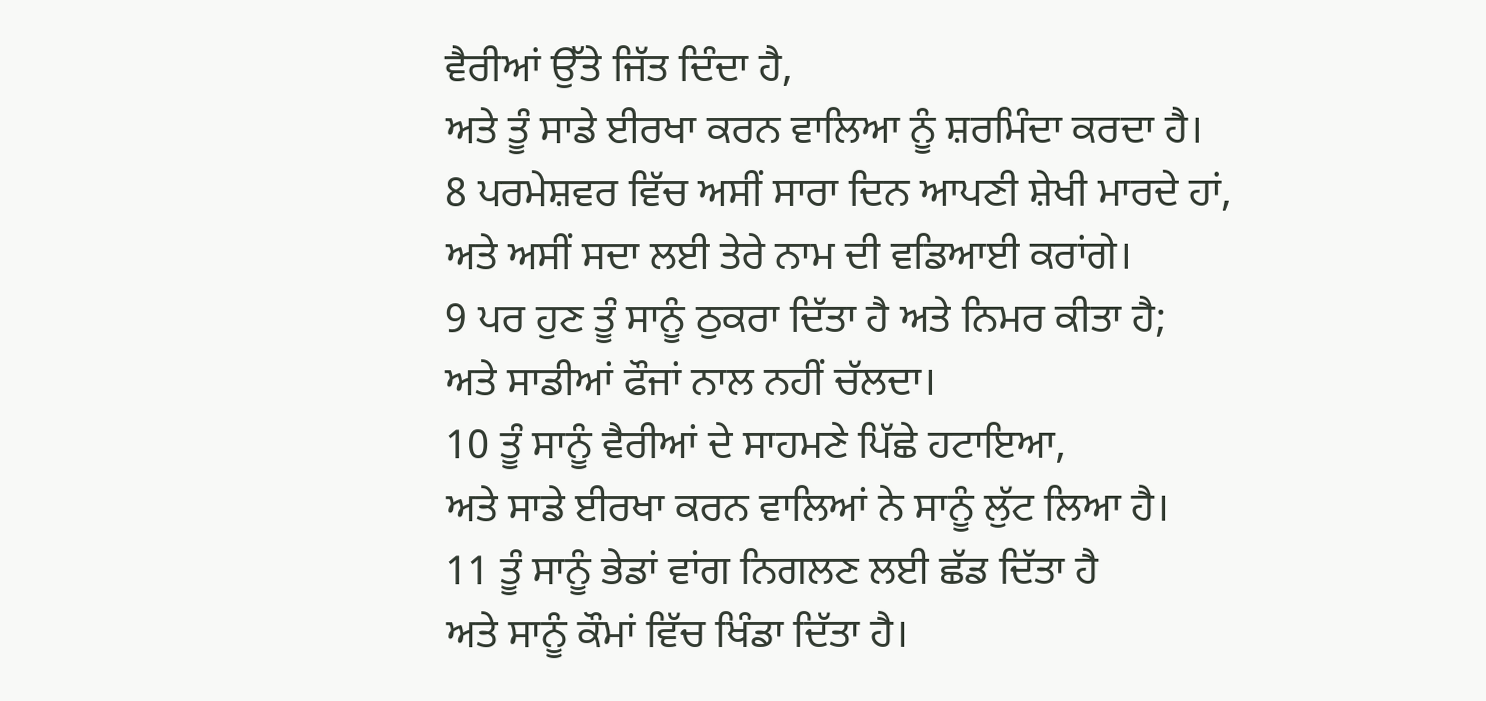ਵੈਰੀਆਂ ਉੱਤੇ ਜਿੱਤ ਦਿੰਦਾ ਹੈ,
ਅਤੇ ਤੂੰ ਸਾਡੇ ਈਰਖਾ ਕਰਨ ਵਾਲਿਆ ਨੂੰ ਸ਼ਰਮਿੰਦਾ ਕਰਦਾ ਹੈ।
8 ਪਰਮੇਸ਼ਵਰ ਵਿੱਚ ਅਸੀਂ ਸਾਰਾ ਦਿਨ ਆਪਣੀ ਸ਼ੇਖੀ ਮਾਰਦੇ ਹਾਂ,
ਅਤੇ ਅਸੀਂ ਸਦਾ ਲਈ ਤੇਰੇ ਨਾਮ ਦੀ ਵਡਿਆਈ ਕਰਾਂਗੇ।
9 ਪਰ ਹੁਣ ਤੂੰ ਸਾਨੂੰ ਠੁਕਰਾ ਦਿੱਤਾ ਹੈ ਅਤੇ ਨਿਮਰ ਕੀਤਾ ਹੈ;
ਅਤੇ ਸਾਡੀਆਂ ਫੌਜਾਂ ਨਾਲ ਨਹੀਂ ਚੱਲਦਾ।
10 ਤੂੰ ਸਾਨੂੰ ਵੈਰੀਆਂ ਦੇ ਸਾਹਮਣੇ ਪਿੱਛੇ ਹਟਾਇਆ,
ਅਤੇ ਸਾਡੇ ਈਰਖਾ ਕਰਨ ਵਾਲਿਆਂ ਨੇ ਸਾਨੂੰ ਲੁੱਟ ਲਿਆ ਹੈ।
11 ਤੂੰ ਸਾਨੂੰ ਭੇਡਾਂ ਵਾਂਗ ਨਿਗਲਣ ਲਈ ਛੱਡ ਦਿੱਤਾ ਹੈ
ਅਤੇ ਸਾਨੂੰ ਕੌਮਾਂ ਵਿੱਚ ਖਿੰਡਾ ਦਿੱਤਾ ਹੈ।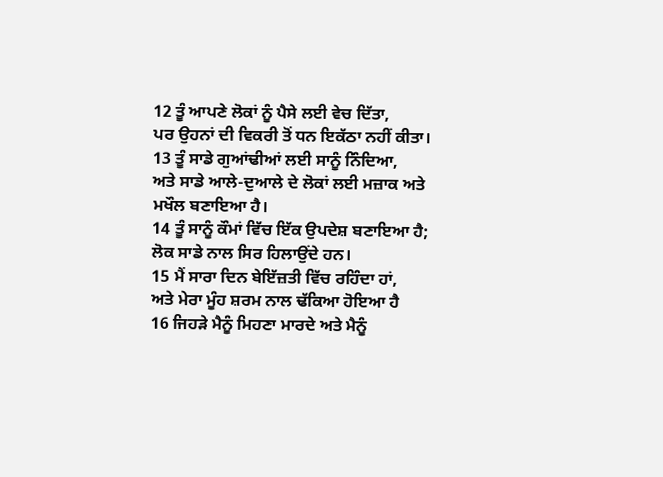12 ਤੂੰ ਆਪਣੇ ਲੋਕਾਂ ਨੂੰ ਪੈਸੇ ਲਈ ਵੇਚ ਦਿੱਤਾ,
ਪਰ ਉਹਨਾਂ ਦੀ ਵਿਕਰੀ ਤੋਂ ਧਨ ਇਕੱਠਾ ਨਹੀਂ ਕੀਤਾ।
13 ਤੂੰ ਸਾਡੇ ਗੁਆਂਢੀਆਂ ਲਈ ਸਾਨੂੰ ਨਿੰਦਿਆ,
ਅਤੇ ਸਾਡੇ ਆਲੇ-ਦੁਆਲੇ ਦੇ ਲੋਕਾਂ ਲਈ ਮਜ਼ਾਕ ਅਤੇ ਮਖੌਲ ਬਣਾਇਆ ਹੈ।
14 ਤੂੰ ਸਾਨੂੰ ਕੌਮਾਂ ਵਿੱਚ ਇੱਕ ਉਪਦੇਸ਼ ਬਣਾਇਆ ਹੈ;
ਲੋਕ ਸਾਡੇ ਨਾਲ ਸਿਰ ਹਿਲਾਉਂਦੇ ਹਨ।
15 ਮੈਂ ਸਾਰਾ ਦਿਨ ਬੇਇੱਜ਼ਤੀ ਵਿੱਚ ਰਹਿੰਦਾ ਹਾਂ,
ਅਤੇ ਮੇਰਾ ਮੂੰਹ ਸ਼ਰਮ ਨਾਲ ਢੱਕਿਆ ਹੋਇਆ ਹੈ
16 ਜਿਹੜੇ ਮੈਨੂੰ ਮਿਹਣਾ ਮਾਰਦੇ ਅਤੇ ਮੈਨੂੰ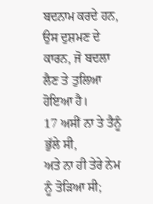ਬਦਨਾਮ ਕਰਦੇ ਹਨ,
ਉਸ ਦੁਸ਼ਮਣ ਦੇ ਕਾਰਨ, ਜੋ ਬਦਲਾ ਲੈਣ ਤੇ ਤੁਲਿਆ ਹੋਇਆ ਹੈ।
17 ਅਸੀਂ ਨਾ ਤੇ ਤੈਨੂੰ ਭੁੱਲੇ ਸੀ,
ਅਤੇ ਨਾ ਹੀ ਤੇਰੇ ਨੇਮ ਨੂੰ ਤੋੜਿਆ ਸੀ;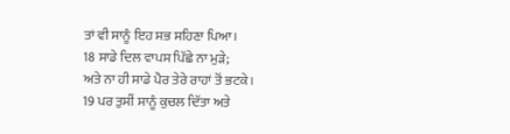ਤਾਂ ਵੀ ਸਾਨੂੰ ਇਹ ਸਭ ਸਹਿਣਾ ਪਿਆ।
18 ਸਾਡੇ ਦਿਲ ਵਾਪਸ ਪਿੱਛੇ ਨਾ ਮੁੜੇ;
ਅਤੇ ਨਾ ਹੀ ਸਾਡੇ ਪੈਰ ਤੇਰੇ ਰਾਹਾਂ ਤੋਂ ਭਟਕੇ।
19 ਪਰ ਤੁਸੀਂ ਸਾਨੂੰ ਕੁਚਲ ਦਿੱਤਾ ਅਤੇ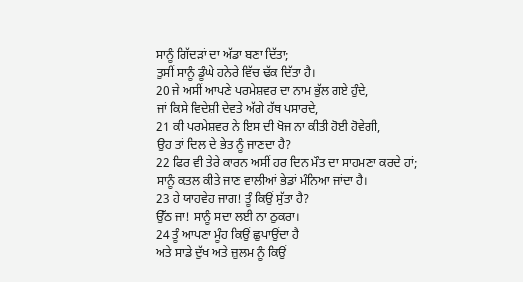ਸਾਨੂੰ ਗਿੱਦੜਾਂ ਦਾ ਅੱਡਾ ਬਣਾ ਦਿੱਤਾ;
ਤੁਸੀਂ ਸਾਨੂੰ ਡੂੰਘੇ ਹਨੇਰੇ ਵਿੱਚ ਢੱਕ ਦਿੱਤਾ ਹੈ।
20 ਜੇ ਅਸੀਂ ਆਪਣੇ ਪਰਮੇਸ਼ਵਰ ਦਾ ਨਾਮ ਭੁੱਲ ਗਏ ਹੁੰਦੇ,
ਜਾਂ ਕਿਸੇ ਵਿਦੇਸ਼ੀ ਦੇਵਤੇ ਅੱਗੇ ਹੱਥ ਪਸਾਰਦੇ,
21 ਕੀ ਪਰਮੇਸ਼ਵਰ ਨੇ ਇਸ ਦੀ ਖੋਜ ਨਾ ਕੀਤੀ ਹੋਈ ਹੋਵੇਗੀ,
ਉਹ ਤਾਂ ਦਿਲ ਦੇ ਭੇਤ ਨੂੰ ਜਾਣਦਾ ਹੈ?
22 ਫਿਰ ਵੀ ਤੇਰੇ ਕਾਰਨ ਅਸੀਂ ਹਰ ਦਿਨ ਮੌਤ ਦਾ ਸਾਹਮਣਾ ਕਰਦੇ ਹਾਂ;
ਸਾਨੂੰ ਕਤਲ ਕੀਤੇ ਜਾਣ ਵਾਲੀਆਂ ਭੇਡਾਂ ਮੰਨਿਆ ਜਾਂਦਾ ਹੈ।
23 ਹੇ ਯਾਹਵੇਹ ਜਾਗ! ਤੂੰ ਕਿਉਂ ਸੁੱਤਾ ਹੈ?
ਉੱਠ ਜਾ! ਸਾਨੂੰ ਸਦਾ ਲਈ ਨਾ ਠੁਕਰਾ।
24 ਤੂੰ ਆਪਣਾ ਮੂੰਹ ਕਿਉਂ ਛੁਪਾਉਂਦਾ ਹੈ
ਅਤੇ ਸਾਡੇ ਦੁੱਖ ਅਤੇ ਜ਼ੁਲਮ ਨੂੰ ਕਿਉਂ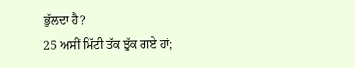ਭੁੱਲਦਾ ਹੈ?
25 ਅਸੀਂ ਮਿੱਟੀ ਤੱਕ ਝੁੱਕ ਗਏ ਹਾਂ;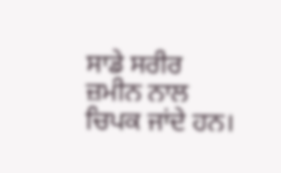ਸਾਡੇ ਸਰੀਰ ਜ਼ਮੀਨ ਨਾਲ ਚਿਪਕ ਜਾਂਦੇ ਹਨ।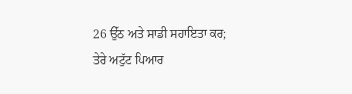26 ਉੱਠ ਅਤੇ ਸਾਡੀ ਸਹਾਇਤਾ ਕਰ;
ਤੇਰੇ ਅਟੁੱਟ ਪਿਆਰ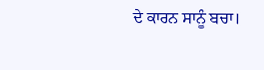ਦੇ ਕਾਰਨ ਸਾਨੂੰ ਬਚਾ।